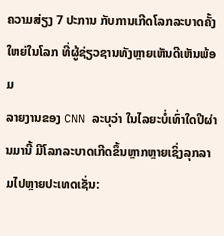ຄວາມສ່ຽງ 7 ປະການ ກັບການເກີດໂລກລະບາດຄັ້ງໃຫຍ່ໃນໂລກ ທີ່ຜູ້ຊ່ຽວຊານທັງຫຼາຍເຫັນດີເຫັນພ້ອມ
ລາຍງານຂອງ CNN ລະບຸວ່າ ໃນໄລຍະບໍ່ເທົ່າໃດປີຜ່ານມານີ້ ມີໂລກລະບາດເກີດຂຶ້ນຫຼາກຫຼາຍເຊິ່ງລຸກລາມໄປຫຼາຍປະເທດເຊັ່ນ: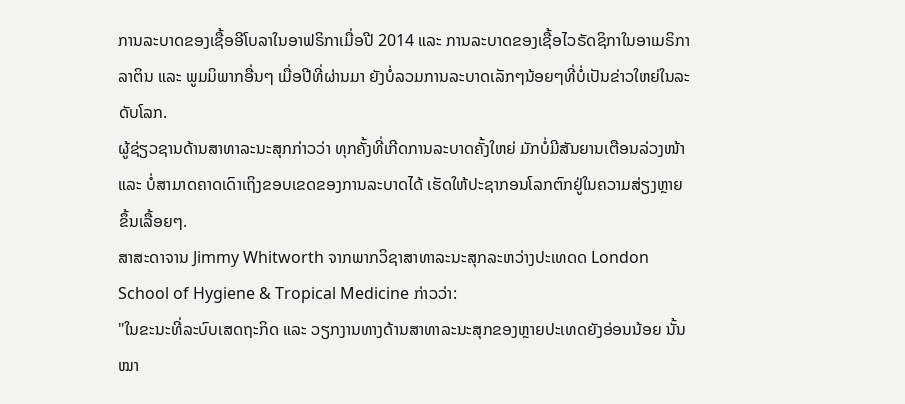ການລະບາດຂອງເຊື້ອອີໂບລາໃນອາຟຣິກາເມື່ອປີ 2014 ແລະ ການລະບາດຂອງເຊື້ອໄວຣັດຊິກາໃນອາເມຣິກາລາຕິນ ແລະ ພູມມິພາກອື່ນໆ ເມື່ອປີທີ່ຜ່ານມາ ຍັງບໍ່ລວມການລະບາດເລັກໆນ້ອຍໆທີ່ບໍ່ເປັນຂ່າວໃຫຍ່ໃນລະດັບໂລກ.
ຜູ້ຊ່ຽວຊານດ້ານສາທາລະນະສຸກກ່າວວ່າ ທຸກຄັ້ງທີ່ເກີດການລະບາດຄັ້ງໃຫຍ່ ມັກບໍ່ມີສັນຍານເຕືອນລ່ວງໜ້າ ແລະ ບໍ່ສາມາດຄາດເດົາເຖິງຂອບເຂດຂອງການລະບາດໄດ້ ເຮັດໃຫ້ປະຊາກອນໂລກຕົກຢູ່ໃນຄວາມສ່ຽງຫຼາຍຂຶ້ນເລື້ອຍໆ.
ສາສະດາຈານ Jimmy Whitworth ຈາກພາກວິຊາສາທາລະນະສຸກລະຫວ່າງປະເທດດ London School of Hygiene & Tropical Medicine ກ່າວວ່າ:
"ໃນຂະນະທີ່ລະບົບເສດຖະກິດ ແລະ ວຽກງານທາງດ້ານສາທາລະນະສຸກຂອງຫຼາຍປະເທດຍັງອ່ອນນ້ອຍ ນັ້ນໝາ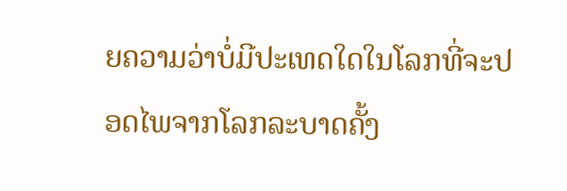ຍຄວາມວ່າບໍ່ມີປະເທດໃດໃນໂລກທີ່ຈະປອດໄພຈາກໂລກລະບາດຄັ້ງ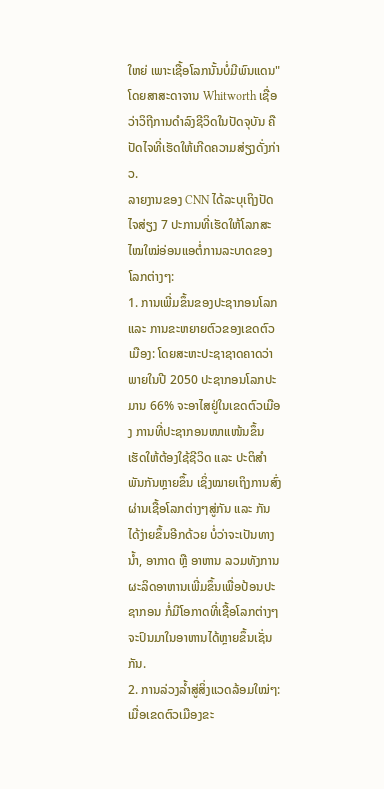ໃຫຍ່ ເພາະເຊື້ອໂລກນັ້ນບໍ່ມີພົນແດນ"
ໂດຍສາສະດາຈານ Whitworth ເຊື່ອວ່າວິຖີການດຳລົງຊີວິດໃນປັດຈຸບັນ ຄືປັດໄຈທີ່ເຮັດໃຫ້ເກີດຄວາມສ່ຽງດັ່ງກ່າວ.
ລາຍງານຂອງ CNN ໄດ້ລະບຸເຖິງປັດໄຈສ່ຽງ 7 ປະການທີ່ເຮັດໃຫ້ໂລກສະໄໝໃໝ່ອ່ອນແອຕໍ່ການລະບາດຂອງໂລກຕ່າງໆ:
1. ການເພີ່ມຂຶ້ນຂອງປະຊາກອນໂລກ ແລະ ການຂະຫຍາຍຕົວຂອງເຂດຕົວເມືອງ: ໂດຍສະຫະປະຊາຊາດຄາດວ່າພາຍໃນປີ 2050 ປະຊາກອນໂລກປະມານ 66% ຈະອາໄສຢູ່ໃນເຂດຕົວເມືອງ ການທີ່ປະຊາກອນໜາແໜ້ນຂຶ້ນ ເຮັດໃຫ້ຕ້ອງໃຊ້ຊີວິດ ແລະ ປະຕິສຳພັນກັນຫຼາຍຂຶ້ນ ເຊິ່ງໝາຍເຖິງການສົ່ງຜ່ານເຊື້ອໂລກຕ່າງໆສູ່ກັນ ແລະ ກັນໄດ້ງ່າຍຂຶ້ນອີກດ້ວຍ ບໍ່ວ່າຈະເປັນທາງນໍ້າ, ອາກາດ ຫຼື ອາຫານ ລວມທັງການຜະລິດອາຫານເພີ່ມຂຶ້ນເພື່ອປ້ອນປະຊາກອນ ກໍ່ມີໂອກາດທີ່ເຊື້ອໂລກຕ່າງໆຈະປົນມາໃນອາຫານໄດ້ຫຼາຍຂຶ້ນເຊັ່ນກັນ.
2. ການລ່ວງລໍ້າສູ່ສິ່ງແວດລ້ອມໃໝ່ໆ: ເມື່ອເຂດຕົວເມືອງຂະ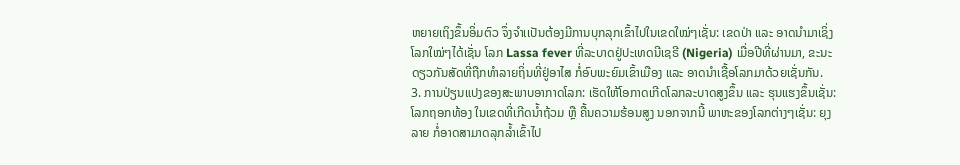ຫຍາຍເຖິງຂຶ້ນອິ່ມຕົວ ຈຶ່ງຈຳເເປັນຕ້ອງມີການບຸກລຸກເຂົ້າໄປໃນເຂດໃໝ່ໆເຊັ່ນ: ເຂດປ່າ ແລະ ອາດນຳມາເຊິ່ງໂລກໃໝ່ໆໄດ້ເຊັ່ນ ໂລກ Lassa fever ທີ່ລະບາດຢູ່ປະເທດນີເຊຣີ (Nigeria) ເມື່ອປີທີ່ຜ່ານມາ, ຂະນະດຽວກັນສັດທີ່ຖືກທຳລາຍຖິ່ນທີ່ຢູ່ອາໄສ ກໍ່ອົບພະຍົມເຂົ້າເມືອງ ແລະ ອາດນຳເຊື້ອໂລກມາດ້ວຍເຊັ່ນກັນ.
3. ການປ່ຽນແປງຂອງສະພາບອາກາດໂລກ: ເຮັດໃຫ້ໂອກາດເກີດໂລກລະບາດສູງຂຶ້ນ ແລະ ຮຸນແຮງຂຶ້ນເຊັ່ນ: ໂລກຖອກທ້ອງ ໃນເຂດທີ່ເກີດນ້ຳຖ້ວມ ຫຼື ຄື້ນຄວາມຮ້ອນສູງ ນອກຈາກນີ້ ພາຫະຂອງໂລກຕ່າງໆເຊັ່ນ: ຍຸງລາຍ ກໍ່ອາດສາມາດລຸກລ້ຳເຂົ້າໄປ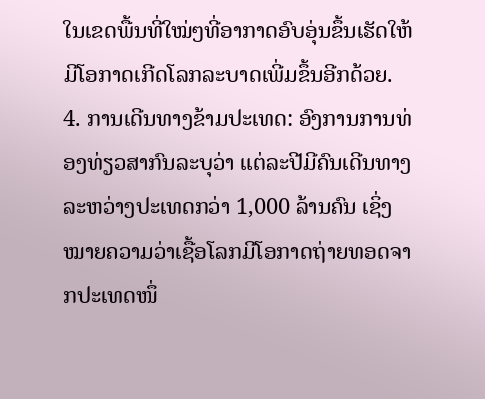ໃນເຂດພື້ນທີ່ໃໝ່ໆທີ່ອາກາດອົບອຸ່ນຂຶ້ນເຮັດໃຫ້ມີໂອກາດເກີດໂລກລະບາດເພີ່ມຂຶ້ນອີກດ້ວຍ.
4. ການເດີນທາງຂ້າມປະເທດ: ອົງການການທ່ອງທ່ຽວສາກົນລະບຸວ່າ ແຕ່ລະປີມີຄົນເດີນທາງລະຫວ່າງປະເທດກວ່າ 1,000 ລ້ານຄົນ ເຊິ່ງໝາຍຄວາມວ່າເຊື້ອໂລກມີໂອກາດຖ່າຍທອດຈາກປະເທດໜຶ່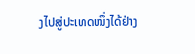ງໄປສູ່ປະເທດໜຶ່ງໄດ້ຢ່າງ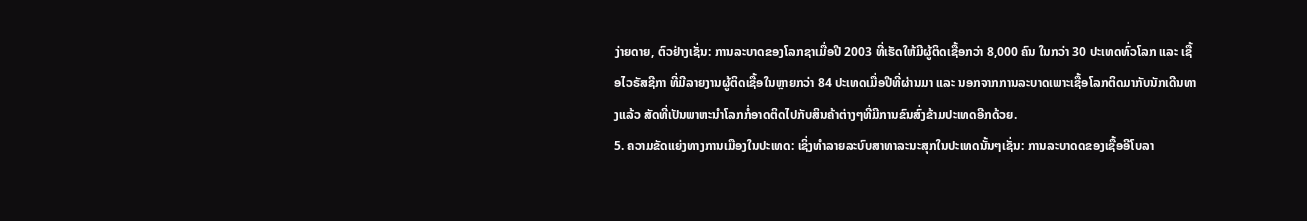ງ່າຍດາຍ, ຕົວຢ່າງເຊັ່ນ: ການລະບາດຂອງໂລກຊາເມື່ອປີ 2003 ທີ່ເຮັດໃຫ້ມີຜູ້ຕິດເຊື້ອກວ່າ 8,000 ຄົນ ໃນກວ່າ 30 ປະເທດທົ່ວໂລກ ແລະ ເຊື້ອໄວຣັສຊີກາ ທີ່ມີລາຍງານຜູ້ຕິດເຊື້ອໃນຫຼາຍກວ່າ 84 ປະເທດເມື່ອປີທີ່ຜ່ານມາ ແລະ ນອກຈາກການລະບາດເພາະເຊື້ອໂລກຕິດມາກັບນັກເດີນທາງແລ້ວ ສັດທີ່ເປັນພາຫະນຳໂລກກໍ່ອາດຕິດໄປກັບສິນຄ້າຕ່າງໆທີ່ມີການຂົນສົ່ງຂ້າມປະເທດອີກດ້ວຍ.
5. ຄວາມຂັດແຍ່ງທາງການເມືອງໃນປະເທດ: ເຊິ່ງທຳລາຍລະບົບສາທາລະນະສຸກໃນປະເທດນັ້ນໆເຊັ່ນ: ການລະບາດດຂອງເຊື້ອອີໂບລາ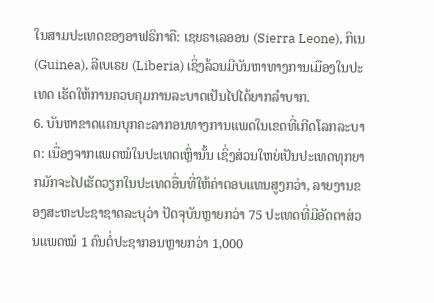ໃນສາມປະເທດຂອງອາຟຣິກາຄື: ເຊຍຣາເລອອນ (Sierra Leone), ກິເນ (Guinea), ລີເບເຣຍ (Liberia) ເຊິ່ງລ້ວນມີບັນຫາທາງການເມືອງໃນປະເທດ ເຮັດໃຫ້ການຄວບຄຸມການລະບາດເປັນໄປໄດ້ຍາກລຳບາກ.
6. ບັນຫາຂາດແຄນບຸກຄະລາກອນທາງການແພດໃນເຂດທີ່ເກີດໂລກລະບາດ: ເນື່ອງຈາກແພດໝໍໃນປະເທດເຫຼົ່ານັ້ນ ເຊິ່ງສ່ວນໃຫຍ່ເປັນປະເທດທຸກຍາກມັກຈະໄປເຮັດວຽກໃນປະເທດອື່ນທີ່ໃຫ້ຄ່າຕອບແທນສູງກວ່າ, ລາຍງານຂອງສະຫະປະຊາຊາດລະບຸວ່າ ປັດຈຸບັນຫຼາຍກວ່າ 75 ປະເທດທີ່ມີອັດຕາສ່ວນແພດໝໍ 1 ຄົນຕໍ່ປະຊາກອນຫຼາຍກວ່າ 1,000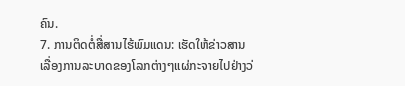ຄົນ.
7. ການຕິດຕໍ່ສື່ສານໄຮ້ພົມແດນ: ເຮັດໃຫ້ຂ່າວສານເລື່ອງການລະບາດຂອງໂລກຕ່າງໆແຜ່ກະຈາຍໄປຢ່າງວ່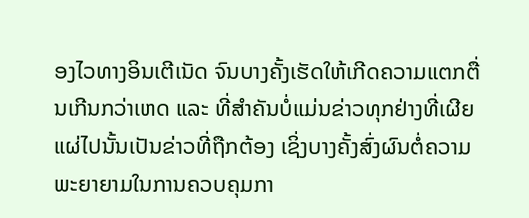ອງໄວທາງອິນເຕີເນັດ ຈົນບາງຄັ້ງເຮັດໃຫ້ເກີດຄວາມແຕກຕື່ນເກີນກວ່າເຫດ ແລະ ທີ່ສຳຄັນບໍ່ແມ່ນຂ່າວທຸກຢ່າງທີ່ເຜີຍແຜ່ໄປນັ້ນເປັນຂ່າວທີ່ຖືກຕ້ອງ ເຊິ່ງບາງຄັ້ງສົ່ງຜົນຕໍ່ຄວາມພະຍາຍາມໃນການຄວບຄຸມກາ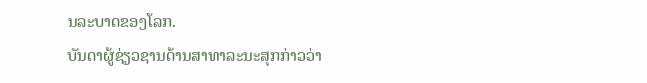ນລະບາດຂອງໂລກ.
ບັນດາຜູ້ຊ່ຽວຊານດ້ານສາທາລະນະສຸກກ່າວວ່າ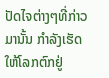ປັດໄຈຕ່າງໆທີ່ກ່າວມານັ້ນ ກຳລັງເຮັດໃຫ້ໂລກຕົກຢູ່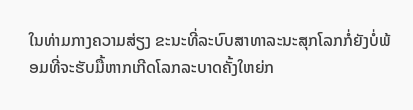ໃນທ່າມກາງຄວາມສ່ຽງ ຂະນະທີ່ລະບົບສາທາລະນະສຸກໂລກກໍ່ຍັງບໍ່ພ້ອມທີ່ຈະຮັບມື້ຫາກເກີດໂລກລະບາດຄັ້ງໃຫຍ່ກ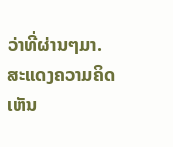ວ່າທີ່ຜ່ານໆມາ.
ສະແດງຄວາມຄິດເຫັນ